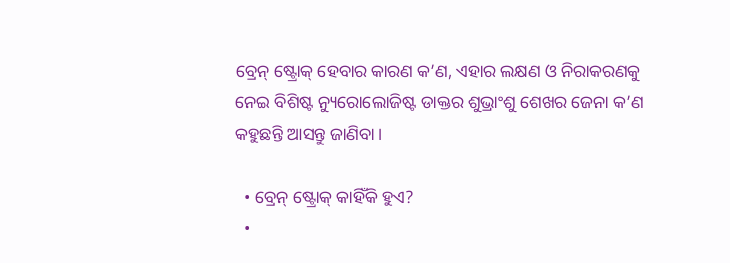ବ୍ରେନ୍ ଷ୍ଟ୍ରୋକ୍ ହେବାର କାରଣ କ’ଣ, ଏହାର ଲକ୍ଷଣ ଓ ନିରାକରଣକୁ ନେଇ ବିଶିଷ୍ଟ ନ୍ୟୁରୋଲୋଜିଷ୍ଟ ଡାକ୍ତର ଶୁଭ୍ରାଂଶୁ ଶେଖର ଜେନା କ’ଣ କହୁଛନ୍ତି ଆସନ୍ତୁ ଜାଣିବା।

  • ବ୍ରେନ୍ ଷ୍ଟ୍ରୋକ୍ କାହିଁକି ହୁଏ?
  •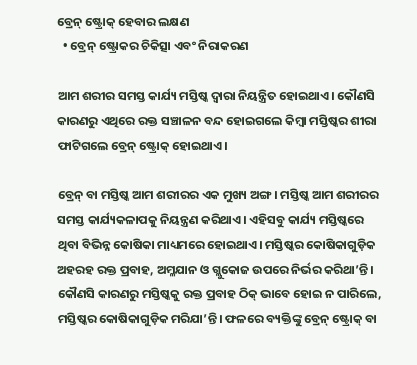ବ୍ରେନ୍ ଷ୍ଟ୍ରୋକ୍ ହେବାର ଲକ୍ଷଣ
  • ବ୍ରେନ୍ ଷ୍ଟ୍ରୋକର ଚିକିତ୍ସା ଏବଂ ନିରାକରଣ

ଆମ ଶରୀର ସମସ୍ତ କାର୍ଯ୍ୟ ମସ୍ତିଷ୍କ ଦ୍ୱାରା ନିୟନ୍ତ୍ରିତ ହୋଇଥାଏ। କୌଣସି କାରଣରୁ ଏଥିରେ ରକ୍ତ ସଞ୍ଚାଳନ ବନ୍ଦ ହୋଇଗଲେ କିମ୍ବା ମସ୍ତିଷ୍କର ଶୀରା ଫାଟିଗଲେ ବ୍ରେନ୍ ଷ୍ଟ୍ରୋକ୍ ହୋଇଥାଏ।

ବ୍ରେନ୍‌ ବା ମସ୍ତିଷ୍କ ଆମ ଶରୀରର ଏକ ମୁଖ୍ୟ ଅଙ୍ଗ। ମସ୍ତିଷ୍କ ଆମ ଶରୀରର ସମସ୍ତ କାର୍ଯ୍ୟକଳାପକୁ ନିୟନ୍ତ୍ରଣ କରିଥାଏ। ଏହିସବୁ କାର୍ଯ୍ୟ ମସ୍ତିଷ୍କରେ ଥିବା ବିଭିନ୍ନ କୋଷିକା ମାଧ୍ୟମରେ ହୋଇଥାଏ। ମସ୍ତିଷ୍କର କୋଷିକାଗୁଡ଼ିକ ଅହରହ ରକ୍ତ ପ୍ରବାହ, ଅମ୍ଳଯାନ ଓ ଗ୍ଲୁକୋଜ ଉପରେ ନିର୍ଭର କରିଥା’ନ୍ତି। କୌଣସି କାରଣରୁ ମସ୍ତିଷ୍କକୁ ରକ୍ତ ପ୍ରବାହ ଠିକ୍‌ ଭାବେ ହୋଇ ନ ପାରିଲେ, ମସ୍ତିଷ୍କର କୋଷିକାଗୁଡ଼ିକ ମରିଯା’ନ୍ତି। ଫଳରେ ବ୍ୟକ୍ତିଙ୍କୁ ବ୍ରେନ୍‌ ଷ୍ଟ୍ରୋକ୍‌ ବା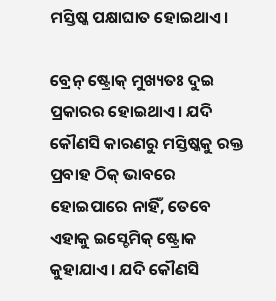ମସ୍ତିଷ୍କ ପକ୍ଷାଘାତ ହୋଇଥାଏ।

ବ୍ରେନ୍‌ ଷ୍ଟ୍ରୋକ୍‌ ମୁଖ୍ୟତଃ ଦୁଇ ପ୍ରକାରର ହୋଇଥାଏ। ଯଦି କୌଣସି କାରଣରୁ ମସ୍ତିଷ୍କକୁ ରକ୍ତ ପ୍ରବାହ ଠିକ୍‌ ଭାବରେ ହୋଇପାରେ ନାହିଁ, ତେବେ ଏହାକୁ ଇସ୍ଚେମିକ୍‌ ଷ୍ଟ୍ରୋକ କୁହାଯାଏ। ଯଦି କୌଣସି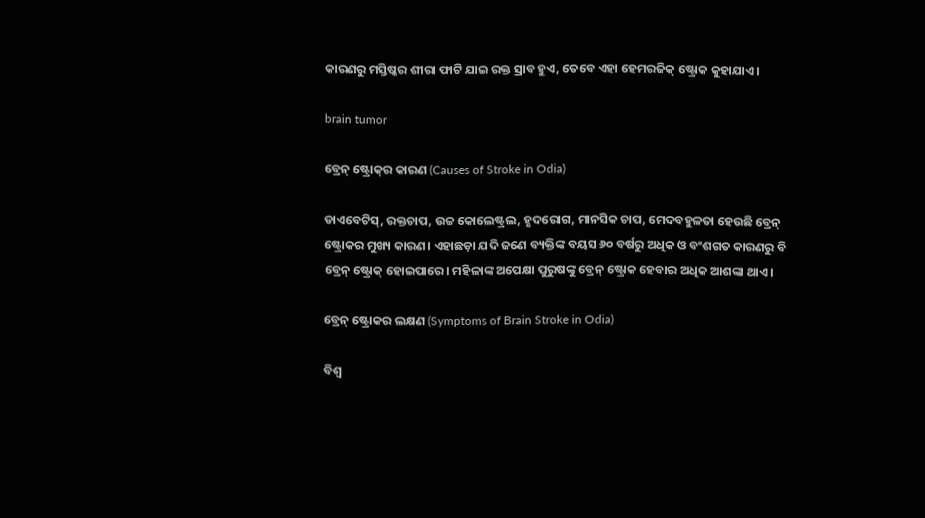କାରଣରୁ ମସ୍ତିଷ୍କର ଶୀରା ଫାଟି ଯାଇ ରକ୍ତ ସ୍ରାବ ହୁଏ, ତେବେ ଏହା ହେମରଜିକ୍‌ ଷ୍ଟ୍ରୋକ କୁହାଯାଏ।

brain tumor

ବ୍ରେନ୍‌ ଷ୍ଟ୍ରୋକ୍‌ର କାରଣ (Causes of Stroke in Odia)

ଡାଏବେଟିସ୍‌, ରକ୍ତଚାପ, ଉଚ୍ଚ କୋଲେଷ୍ଟ୍ରଲ, ହୃଦରୋଗ, ମାନସିକ ଚାପ, ମେଦବହୁଳତା ହେଉଛି ବ୍ରେନ୍‌ ଷ୍ଟ୍ରୋକର ମୁଖ୍ୟ କାରଣ। ଏହାଛଡ଼ା ଯଦି ଜଣେ ବ୍ୟକ୍ତିଙ୍କ ବୟସ ୬୦ ବର୍ଷରୁ ଅଧିକ ଓ ବଂଶଗତ କାରଣରୁ ବି ବ୍ରେନ୍‌ ଷ୍ଟ୍ରୋକ୍‌ ହୋଇପାରେ। ମହିଳାଙ୍କ ଅପେକ୍ଷା ପୁରୁଷଙ୍କୁ ବ୍ରେନ୍‌ ଷ୍ଟ୍ରୋକ ହେବାର ଅଧିକ ଆଶଙ୍କା ଥାଏ।

ବ୍ରେନ୍‌ ଷ୍ଟ୍ରୋକର ଲକ୍ଷଣ (Symptoms of Brain Stroke in Odia)

ବିଶ୍ୱ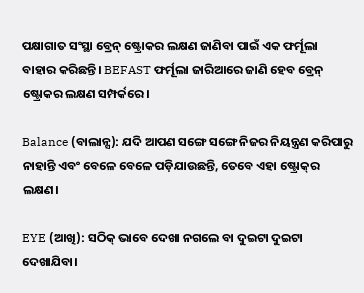ପକ୍ଷାଗାତ ସଂସ୍ଥା ବ୍ରେନ୍‌ ଷ୍ଟ୍ରୋକର ଲକ୍ଷଣ ଜାଣିବା ପାଇଁ ଏକ ଫର୍ମୂଲା ବାହାର କରିଛନ୍ତି। BEFAST ଫର୍ମୂଲା ଜାରିଆରେ ଜାଣି ହେବ ବ୍ରେନ୍‌ ଷ୍ଟ୍ରୋକର ଲକ୍ଷଣ ସମ୍ପର୍କରେ।

Balance (ବାଲାନ୍ସ): ଯଦି ଆପଣ ସଙ୍ଗେ ସଙ୍ଗେ ନିଜର ନିୟନ୍ତ୍ରଣ କରିପାରୁ ନାହାନ୍ତି ଏବଂ ବେଳେ ବେଳେ ପଡ଼ିଯାଉଛନ୍ତି, ତେବେ ଏହା ଷ୍ଟ୍ରୋକ୍‌ର ଲକ୍ଷଣ।

EYE (ଆଖି): ସଠିକ୍‌ ଭାବେ ଦେଖା ନଗଲେ ବା ଦୁଇଟା ଦୁଇଟା ଦେଖାଯିବା।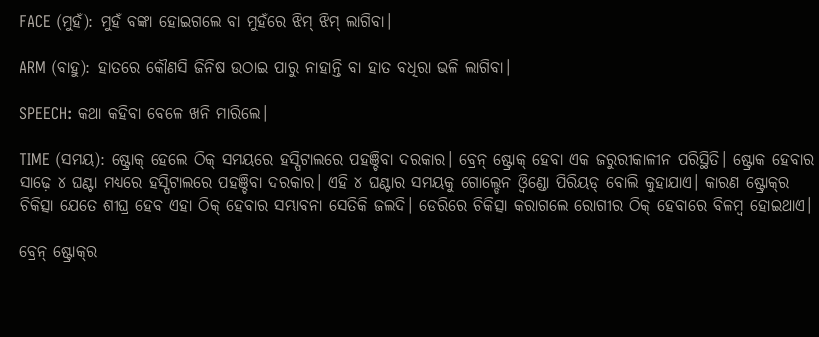FACE (ମୁହଁ): ମୁହଁ ବଙ୍କା ହୋଇଗଲେ ବା ମୁହଁରେ ଝିମ୍‌ ଝିମ୍‌ ଲାଗିବା।

ARM (ବାହୁ): ହାତରେ କୌଣସି ଜିନିଷ ଉଠାଇ ପାରୁ ନାହାନ୍ତି ବା ହାତ ବଧିରା ଭଳି ଲାଗିବା।

SPEECH: କଥା କହିବା ବେଳେ ଖନି ମାରିଲେ।

TIME (ସମୟ): ଷ୍ଟ୍ରୋକ୍‌ ହେଲେ ଠିକ୍‌ ସମୟରେ ହସ୍ପିଟାଲରେ ପହଞ୍ଚିବା ଦରକାର। ବ୍ରେନ୍‌ ଷ୍ଟ୍ରୋକ୍‌ ହେବା ଏକ ଜରୁରୀକାଳୀନ ପରିସ୍ଥିତି। ଷ୍ଟ୍ରୋକ ହେବାର ସାଢ଼େ ୪ ଘଣ୍ଟା ମଧ୍ୟରେ ହସ୍ପିଟାଲରେ ପହଞ୍ଚିବା ଦରକାର। ଏହି ୪ ଘଣ୍ଟାର ସମୟକୁ ଗୋଲ୍ଡେନ ଓ୍ୱିଣ୍ଡୋ ପିରିୟଡ୍‌ ବୋଲି କୁହାଯାଏ। କାରଣ ଷ୍ଟ୍ରୋକ୍‌ର ଚିକିତ୍ସା ଯେତେ ଶୀଘ୍ର ହେବ ଏହା ଠିକ୍‌ ହେବାର ସମ୍ଭାବନା ସେତିକି ଜଲଦି। ଡେରିରେ ଚିକିତ୍ସା କରାଗଲେ ରୋଗୀର ଠିକ୍‌ ହେବାରେ ବିଳମ୍ବ ହୋଇଥାଏ।

ବ୍ରେନ୍‌ ଷ୍ଟ୍ରୋକ୍‌ର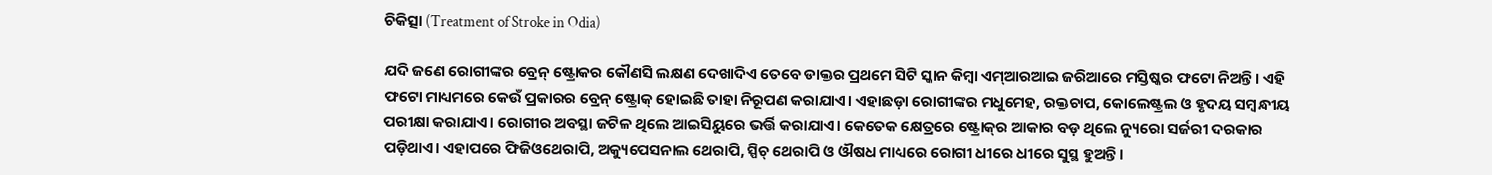ଚିକିତ୍ସା (Treatment of Stroke in Odia)

ଯଦି ଜଣେ ରୋଗୀଙ୍କର ବ୍ରେନ୍‌ ଷ୍ଟ୍ରୋକର କୌଣସି ଲକ୍ଷଣ ଦେଖାଦିଏ ତେବେ ଡାକ୍ତର ପ୍ରଥମେ ସିଟି ସ୍କାନ କିମ୍ବା ଏମ୍‌ଆରଆଇ ଜରିଆରେ ମସ୍ତିଷ୍କର ଫଟୋ ନିଅନ୍ତି। ଏହି ଫଟୋ ମାଧ୍ୟମରେ କେଉଁ ପ୍ରକାରର ବ୍ରେନ୍‌ ଷ୍ଟ୍ରୋକ୍‌ ହୋଇଛି ତାହା ନିରୂପଣ କରାଯାଏ। ଏହାଛଡ଼ା ରୋଗୀଙ୍କର ମଧୁମେହ, ରକ୍ତଚାପ, କୋଲେଷ୍ଟ୍ରଲ ଓ ହୃଦୟ ସମ୍ବନ୍ଧୀୟ ପରୀକ୍ଷା କରାଯାଏ। ରୋଗୀର ଅବସ୍ଥା ଜଟିଳ ଥିଲେ ଆଇସିୟୁରେ ଭର୍ତ୍ତି କରାଯାଏ। କେତେକ କ୍ଷେତ୍ରରେ ଷ୍ଟ୍ରୋକ୍‌ର ଆକାର ବଡ଼ ଥିଲେ ନ୍ୟୁରୋ ସର୍ଜରୀ ଦରକାର ପଡ଼ିଥାଏ। ଏହାପରେ ଫିଜିଓଥେରାପି, ଅକ୍ୟୁପେସନାଲ ଥେରାପି, ସ୍ପିଚ୍‌ ଥେରାପି ଓ ଔଷଧ ମାଧ୍ୟରେ ରୋଗୀ ଧୀରେ ଧୀରେ ସୁସ୍ଥ ହୁଅନ୍ତି।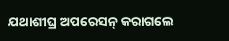ଯଥାଶୀଘ୍ର ଅପରେସନ୍‌ କରାଗଲେ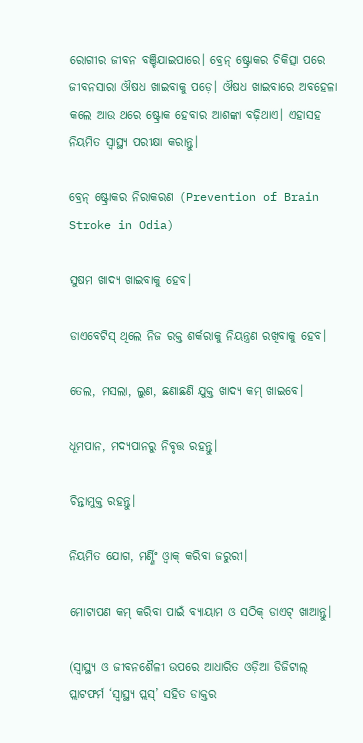ରୋଗୀର ଜୀବନ ବଞ୍ଚିଯାଇପାରେ। ବ୍ରେନ୍‌ ଷ୍ଟ୍ରୋକର ଚିକିତ୍ସା ପରେ ଜୀବନସାରା ଔଷଧ ଖାଇବାକୁ ପଡ଼େ। ଔଷଧ ଖାଇବାରେ ଅବହେଳା କଲେ ଆଉ ଥରେ ଷ୍ଟ୍ରୋକ ହେବାର ଆଶଙ୍କା ବଢ଼ିଥାଏ। ଏହାସହ ନିୟମିତ ସ୍ୱାସ୍ଥ୍ୟ ପରୀକ୍ଷା କରାନ୍ତୁ।

ବ୍ରେନ୍‌ ଷ୍ଟ୍ରୋକର ନିରାକରଣ (Prevention of Brain Stroke in Odia)

ସୁଷମ ଖାଦ୍ୟ ଖାଇବାକୁ ହେବ।

ଡାଏବେଟିସ୍‌ ଥିଲେ ନିଜ ରକ୍ତ ଶର୍କରାକୁ ନିୟନ୍ତ୍ରଣ ରଖିବାକୁ ହେବ।

ତେଲ, ମସଲା, ଲୁଣ, ଛଣାଛଣି ଯୁକ୍ତ ଖାଦ୍ୟ କମ୍‌ ଖାଇବେ।

ଧୂମପାନ, ମଦ୍ୟପାନରୁ ନିବୃତ୍ତ ରହନ୍ତୁ।

ଚିନ୍ତାମୁକ୍ତ ରହନ୍ତୁ।

ନିୟମିତ ଯୋଗ, ମର୍ଣ୍ଣିଂ ଓ୍ୱାକ୍‌ କରିବା ଜରୁରୀ।

ମୋଟାପଣ କମ୍‌ କରିବା ପାଇଁ ବ୍ୟାୟାମ ଓ ସଠିକ୍‌ ଡାଏଟ୍‌ ଖାଆନ୍ତୁ।

(ସ୍ୱାସ୍ଥ୍ୟ ଓ ଜୀବନଶୈଳୀ ଉପରେ ଆଧାରିତ ଓଡ଼ିଆ ଡିଜିଟାଲ୍‌ ପ୍ଲାଟଫର୍ମ ‘ସ୍ୱାସ୍ଥ୍ୟ ପ୍ଲସ୍’ ସହିତ ଡାକ୍ତର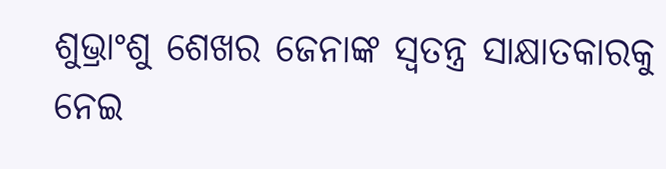ଶୁଭ୍ରାଂଶୁ ଶେଖର ଜେନାଙ୍କ ସ୍ୱତନ୍ତ୍ର ସାକ୍ଷାତକାରକୁ ନେଇ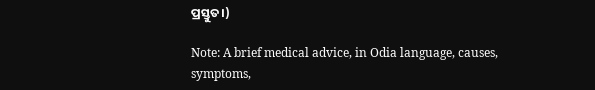ପ୍ରସ୍ତୁତ।)

Note: A brief medical advice, in Odia language, causes, symptoms,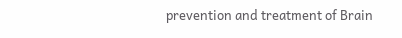prevention and treatment of Brain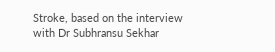Stroke, based on the interview with Dr Subhransu Sekhar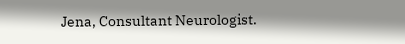Jena, Consultant Neurologist.